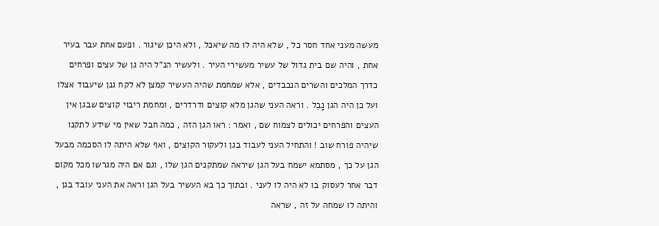מעשה מעני אחד חסר כל , שלא היה לו מה שיאכל , ולא היכן שיגור . ופעם אחת עבר בעיר אחת , והיה שם בית גדול של עשיר מעשירי העיר . ולעשיר הנ”ל היה גן של עצים ופרחים כדרך המלכים והשרים הנכבדים , אלא שמחמת שהיה העשיר קמצן לא לקח גנן שיעבוד אצלו ועל כן היה הגן נָבֵל . וראה העני שהגן מלא קוצים ודרדרים , ומחמת ריבוי קוצים שבגן אין העצים והפרחים יכולים לצמוח שם , ואמר : ראו הגן הזה , כמה חבל שאין מי שידע לתקנו שיהיה פורח שוב ! והתחיל העני לעבוד בגן ולעקור הקוצים , ואף שלא היתה לו הסכמה מבעל הגן על כך , מסתמא ישמח בעל הגן שיראה שמתקנים הגן שלו , וגם אם היה מגרשו מכל מקום דבר אחר לעסוק בו לא היה לו לעני . ובתוך כך בא העשיר בעל הגן וראה את העני עובד בגן , והיתה לו שמחה על זה , שראה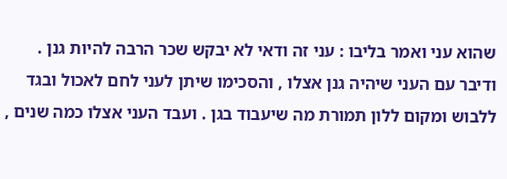שהוא עני ואמר בליבו : עני זה ודאי לא יבקש שכר הרבה להיות גנן . ודיבר עם העני שיהיה גנן אצלו , והסכימו שיתן לעני לחם לאכול ובגד ללבוש ומקום ללון תמורת מה שיעבוד בגן . ועבד העני אצלו כמה שנים ,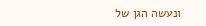ונעשה הגן של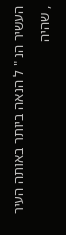העשיר הנ " ל הנאה ביותר באותה העיר , שהיה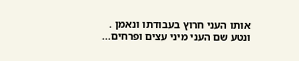אותו העני חרוץ בעבודתו ונאמן . ונטע שם העני מיני עצים ופרחים...